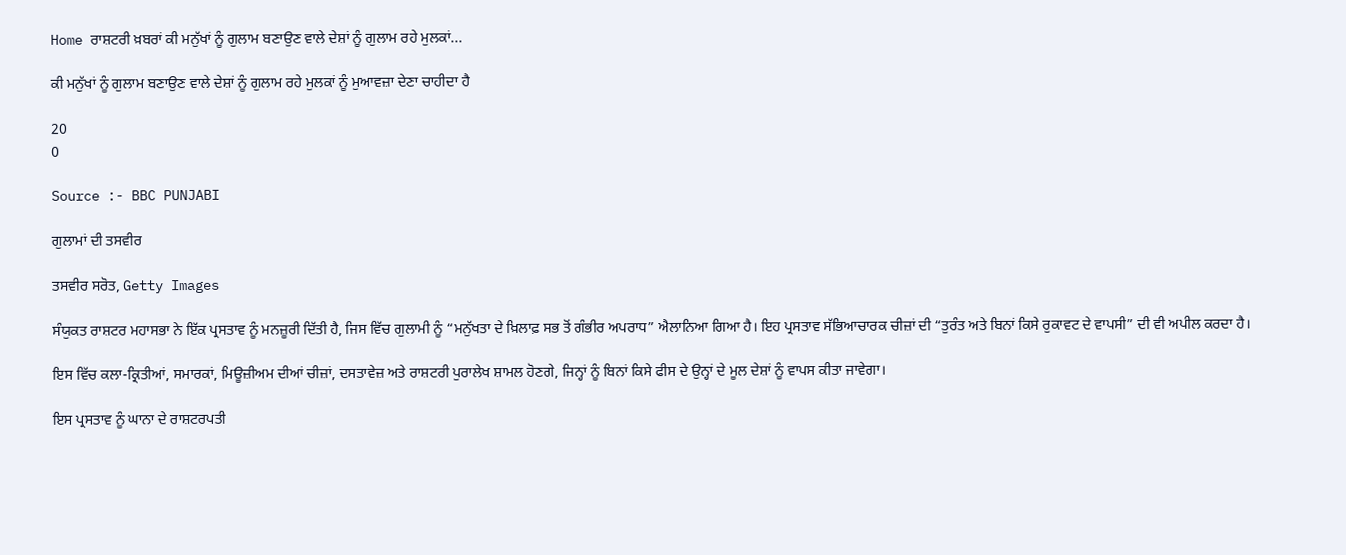Home ਰਾਸ਼ਟਰੀ ਖ਼ਬਰਾਂ ਕੀ ਮਨੁੱਖਾਂ ਨੂੰ ਗੁਲਾਮ ਬਣਾਉਣ ਵਾਲੇ ਦੇਸ਼ਾਂ ਨੂੰ ਗੁਲਾਮ ਰਹੇ ਮੁਲਕਾਂ...

ਕੀ ਮਨੁੱਖਾਂ ਨੂੰ ਗੁਲਾਮ ਬਣਾਉਣ ਵਾਲੇ ਦੇਸ਼ਾਂ ਨੂੰ ਗੁਲਾਮ ਰਹੇ ਮੁਲਕਾਂ ਨੂੰ ਮੁਆਵਜ਼ਾ ਦੇਣਾ ਚਾਹੀਦਾ ਹੈ

20
0

Source :- BBC PUNJABI

ਗੁਲਾਮਾਂ ਦੀ ਤਸਵੀਰ

ਤਸਵੀਰ ਸਰੋਤ, Getty Images

ਸੰਯੁਕਤ ਰਾਸ਼ਟਰ ਮਹਾਸਭਾ ਨੇ ਇੱਕ ਪ੍ਰਸਤਾਵ ਨੂੰ ਮਨਜ਼ੂਰੀ ਦਿੱਤੀ ਹੈ, ਜਿਸ ਵਿੱਚ ਗੁਲਾਮੀ ਨੂੰ “ਮਨੁੱਖਤਾ ਦੇ ਖ਼ਿਲਾਫ਼ ਸਭ ਤੋਂ ਗੰਭੀਰ ਅਪਰਾਧ” ਐਲਾਨਿਆ ਗਿਆ ਹੈ। ਇਹ ਪ੍ਰਸਤਾਵ ਸੱਭਿਆਚਾਰਕ ਚੀਜ਼ਾਂ ਦੀ “ਤੁਰੰਤ ਅਤੇ ਬਿਨਾਂ ਕਿਸੇ ਰੁਕਾਵਟ ਦੇ ਵਾਪਸੀ” ਦੀ ਵੀ ਅਪੀਲ ਕਰਦਾ ਹੈ।

ਇਸ ਵਿੱਚ ਕਲਾ-ਕ੍ਰਿਤੀਆਂ, ਸਮਾਰਕਾਂ, ਮਿਊਜ਼ੀਅਮ ਦੀਆਂ ਚੀਜ਼ਾਂ, ਦਸਤਾਵੇਜ਼ ਅਤੇ ਰਾਸ਼ਟਰੀ ਪੁਰਾਲੇਖ ਸ਼ਾਮਲ ਹੋਣਗੇ, ਜਿਨ੍ਹਾਂ ਨੂੰ ਬਿਨਾਂ ਕਿਸੇ ਫੀਸ ਦੇ ਉਨ੍ਹਾਂ ਦੇ ਮੂਲ ਦੇਸ਼ਾਂ ਨੂੰ ਵਾਪਸ ਕੀਤਾ ਜਾਵੇਗਾ।

ਇਸ ਪ੍ਰਸਤਾਵ ਨੂੰ ਘਾਨਾ ਦੇ ਰਾਸ਼ਟਰਪਤੀ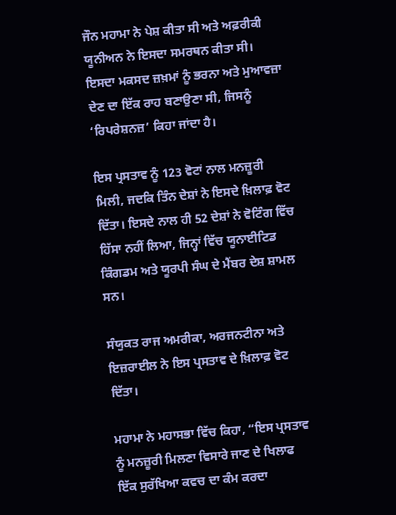ਜੌਨ ਮਹਾਮਾ ਨੇ ਪੇਸ਼ ਕੀਤਾ ਸੀ ਅਤੇ ਅਫ਼ਰੀਕੀ ਯੂਨੀਅਨ ਨੇ ਇਸਦਾ ਸਮਰਥਨ ਕੀਤਾ ਸੀ। ਇਸਦਾ ਮਕਸਦ ਜ਼ਖ਼ਮਾਂ ਨੂੰ ਭਰਨਾ ਅਤੇ ਮੁਆਵਜ਼ਾ ਦੇਣ ਦਾ ਇੱਕ ਰਾਹ ਬਣਾਉਣਾ ਸੀ, ਜਿਸਨੂੰ ‘ਰਿਪਰੇਸ਼ਨਜ਼’ ਕਿਹਾ ਜਾਂਦਾ ਹੈ।

ਇਸ ਪ੍ਰਸਤਾਵ ਨੂੰ 123 ਵੋਟਾਂ ਨਾਲ ਮਨਜ਼ੂਰੀ ਮਿਲੀ, ਜਦਕਿ ਤਿੰਨ ਦੇਸ਼ਾਂ ਨੇ ਇਸਦੇ ਖ਼ਿਲਾਫ਼ ਵੋਟ ਦਿੱਤਾ। ਇਸਦੇ ਨਾਲ ਹੀ 52 ਦੇਸ਼ਾਂ ਨੇ ਵੋਟਿੰਗ ਵਿੱਚ ਹਿੱਸਾ ਨਹੀਂ ਲਿਆ, ਜਿਨ੍ਹਾਂ ਵਿੱਚ ਯੂਨਾਈਟਿਡ ਕਿੰਗਡਮ ਅਤੇ ਯੂਰਪੀ ਸੰਘ ਦੇ ਮੈਂਬਰ ਦੇਸ਼ ਸ਼ਾਮਲ ਸਨ।

ਸੰਯੁਕਤ ਰਾਜ ਅਮਰੀਕਾ, ਅਰਜਨਟੀਨਾ ਅਤੇ ਇਜ਼ਰਾਈਲ ਨੇ ਇਸ ਪ੍ਰਸਤਾਵ ਦੇ ਖ਼ਿਲਾਫ਼ ਵੋਟ ਦਿੱਤਾ।

ਮਹਾਮਾ ਨੇ ਮਹਾਸਭਾ ਵਿੱਚ ਕਿਹਾ, “ਇਸ ਪ੍ਰਸਤਾਵ ਨੂੰ ਮਨਜ਼ੂਰੀ ਮਿਲਣਾ ਵਿਸਾਰੇ ਜਾਣ ਦੇ ਖਿਲਾਫ ਇੱਕ ਸੁਰੱਖਿਆ ਕਵਚ ਦਾ ਕੰਮ ਕਰਦਾ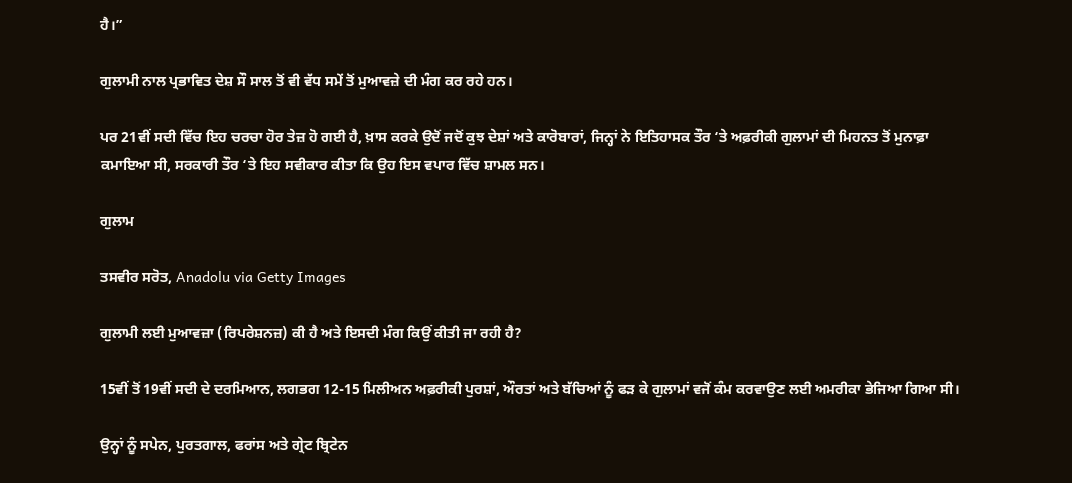ਹੈ।”

ਗੁਲਾਮੀ ਨਾਲ ਪ੍ਰਭਾਵਿਤ ਦੇਸ਼ ਸੌ ਸਾਲ ਤੋਂ ਵੀ ਵੱਧ ਸਮੇਂ ਤੋਂ ਮੁਆਵਜ਼ੇ ਦੀ ਮੰਗ ਕਰ ਰਹੇ ਹਨ।

ਪਰ 21ਵੀਂ ਸਦੀ ਵਿੱਚ ਇਹ ਚਰਚਾ ਹੋਰ ਤੇਜ਼ ਹੋ ਗਈ ਹੈ, ਖ਼ਾਸ ਕਰਕੇ ਉਦੋਂ ਜਦੋਂ ਕੁਝ ਦੇਸ਼ਾਂ ਅਤੇ ਕਾਰੋਬਾਰਾਂ, ਜਿਨ੍ਹਾਂ ਨੇ ਇਤਿਹਾਸਕ ਤੌਰ ‘ਤੇ ਅਫ਼ਰੀਕੀ ਗੁਲਾਮਾਂ ਦੀ ਮਿਹਨਤ ਤੋਂ ਮੁਨਾਫ਼ਾ ਕਮਾਇਆ ਸੀ, ਸਰਕਾਰੀ ਤੌਰ ‘ਤੇ ਇਹ ਸਵੀਕਾਰ ਕੀਤਾ ਕਿ ਉਹ ਇਸ ਵਪਾਰ ਵਿੱਚ ਸ਼ਾਮਲ ਸਨ।

ਗੁਲਾਮ

ਤਸਵੀਰ ਸਰੋਤ, Anadolu via Getty Images

ਗੁਲਾਮੀ ਲਈ ਮੁਆਵਜ਼ਾ (ਰਿਪਰੇਸ਼ਨਜ਼) ਕੀ ਹੈ ਅਤੇ ਇਸਦੀ ਮੰਗ ਕਿਉਂ ਕੀਤੀ ਜਾ ਰਹੀ ਹੈ?

15ਵੀਂ ਤੋਂ 19ਵੀਂ ਸਦੀ ਦੇ ਦਰਮਿਆਨ, ਲਗਭਗ 12-15 ਮਿਲੀਅਨ ਅਫ਼ਰੀਕੀ ਪੁਰਸ਼ਾਂ, ਔਰਤਾਂ ਅਤੇ ਬੱਚਿਆਂ ਨੂੰ ਫੜ ਕੇ ਗੁਲਾਮਾਂ ਵਜੋਂ ਕੰਮ ਕਰਵਾਉਣ ਲਈ ਅਮਰੀਕਾ ਭੇਜਿਆ ਗਿਆ ਸੀ।

ਉਨ੍ਹਾਂ ਨੂੰ ਸਪੇਨ, ਪੁਰਤਗਾਲ, ਫਰਾਂਸ ਅਤੇ ਗ੍ਰੇਟ ਬ੍ਰਿਟੇਨ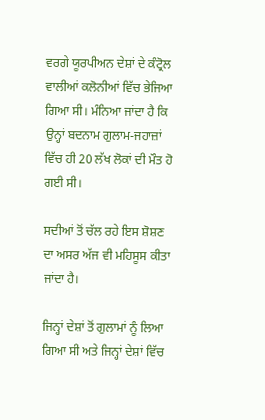ਵਰਗੇ ਯੂਰਪੀਅਨ ਦੇਸ਼ਾਂ ਦੇ ਕੰਟ੍ਰੋਲ ਵਾਲੀਆਂ ਕਲੋਨੀਆਂ ਵਿੱਚ ਭੇਜਿਆ ਗਿਆ ਸੀ। ਮੰਨਿਆ ਜਾਂਦਾ ਹੈ ਕਿ ਉਨ੍ਹਾਂ ਬਦਨਾਮ ਗੁਲਾਮ-ਜਹਾਜ਼ਾਂ ਵਿੱਚ ਹੀ 20 ਲੱਖ ਲੋਕਾਂ ਦੀ ਮੌਤ ਹੋ ਗਈ ਸੀ।

ਸਦੀਆਂ ਤੋਂ ਚੱਲ ਰਹੇ ਇਸ ਸ਼ੋਸ਼ਣ ਦਾ ਅਸਰ ਅੱਜ ਵੀ ਮਹਿਸੂਸ ਕੀਤਾ ਜਾਂਦਾ ਹੈ।

ਜਿਨ੍ਹਾਂ ਦੇਸ਼ਾਂ ਤੋਂ ਗੁਲਾਮਾਂ ਨੂੰ ਲਿਆ ਗਿਆ ਸੀ ਅਤੇ ਜਿਨ੍ਹਾਂ ਦੇਸ਼ਾਂ ਵਿੱਚ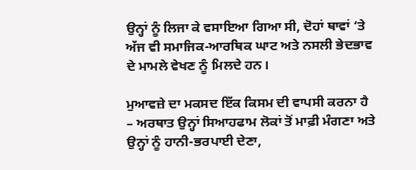ਉਨ੍ਹਾਂ ਨੂੰ ਲਿਜਾ ਕੇ ਵਸਾਇਆ ਗਿਆ ਸੀ, ਦੋਹਾਂ ਥਾਵਾਂ ‘ਤੇ ਅੱਜ ਵੀ ਸਮਾਜਿਕ-ਆਰਥਿਕ ਘਾਟ ਅਤੇ ਨਸਲੀ ਭੇਦਭਾਵ ਦੇ ਮਾਮਲੇ ਵੇਖਣ ਨੂੰ ਮਿਲਦੇ ਹਨ।

ਮੁਆਵਜ਼ੇ ਦਾ ਮਕਸਦ ਇੱਕ ਕਿਸਮ ਦੀ ਵਾਪਸੀ ਕਰਨਾ ਹੈ – ਅਰਥਾਤ ਉਨ੍ਹਾਂ ਸਿਆਹਫਾਮ ਲੋਕਾਂ ਤੋਂ ਮਾਫ਼ੀ ਮੰਗਣਾ ਅਤੇ ਉਨ੍ਹਾਂ ਨੂੰ ਹਾਨੀ-ਭਰਪਾਈ ਦੇਣਾ,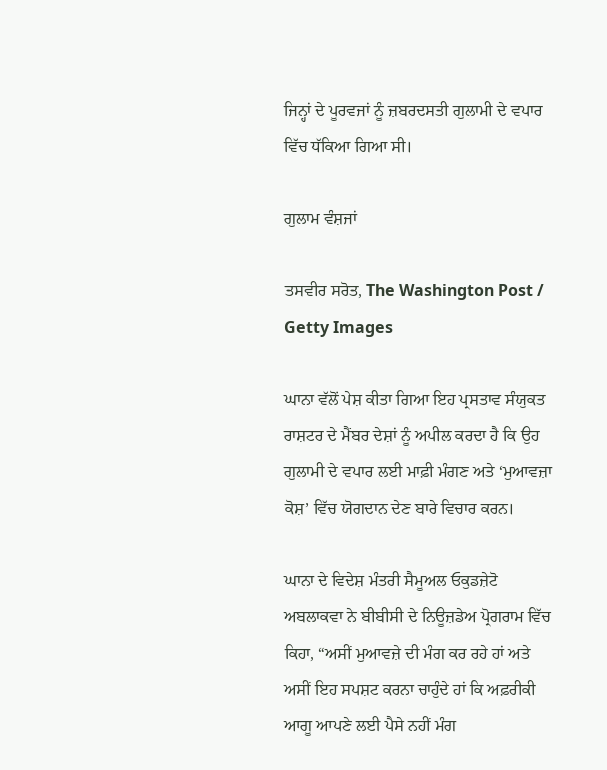ਜਿਨ੍ਹਾਂ ਦੇ ਪੂਰਵਜਾਂ ਨੂੰ ਜ਼ਬਰਦਸਤੀ ਗੁਲਾਮੀ ਦੇ ਵਪਾਰ ਵਿੱਚ ਧੱਕਿਆ ਗਿਆ ਸੀ।

ਗੁਲਾਮ ਵੰਸ਼ਜਾਂ

ਤਸਵੀਰ ਸਰੋਤ, The Washington Post / Getty Images

ਘਾਨਾ ਵੱਲੋਂ ਪੇਸ਼ ਕੀਤਾ ਗਿਆ ਇਹ ਪ੍ਰਸਤਾਵ ਸੰਯੁਕਤ ਰਾਸ਼ਟਰ ਦੇ ਮੈਂਬਰ ਦੇਸ਼ਾਂ ਨੂੰ ਅਪੀਲ ਕਰਦਾ ਹੈ ਕਿ ਉਹ ਗੁਲਾਮੀ ਦੇ ਵਪਾਰ ਲਈ ਮਾਫ਼ੀ ਮੰਗਣ ਅਤੇ ‘ਮੁਆਵਜ਼ਾ ਕੋਸ਼’ ਵਿੱਚ ਯੋਗਦਾਨ ਦੇਣ ਬਾਰੇ ਵਿਚਾਰ ਕਰਨ।

ਘਾਨਾ ਦੇ ਵਿਦੇਸ਼ ਮੰਤਰੀ ਸੈਮੂਅਲ ਓਕੁਡਜ਼ੇਟੋ ਅਬਲਾਕਵਾ ਨੇ ਬੀਬੀਸੀ ਦੇ ਨਿਊਜ਼ਡੇਅ ਪ੍ਰੋਗਰਾਮ ਵਿੱਚ ਕਿਹਾ, “ਅਸੀਂ ਮੁਆਵਜ਼ੇ ਦੀ ਮੰਗ ਕਰ ਰਹੇ ਹਾਂ ਅਤੇ ਅਸੀਂ ਇਹ ਸਪਸ਼ਟ ਕਰਨਾ ਚਾਹੁੰਦੇ ਹਾਂ ਕਿ ਅਫ਼ਰੀਕੀ ਆਗੂ ਆਪਣੇ ਲਈ ਪੈਸੇ ਨਹੀਂ ਮੰਗ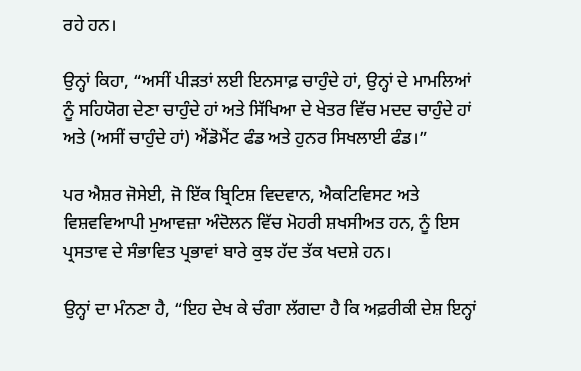ਰਹੇ ਹਨ।

ਉਨ੍ਹਾਂ ਕਿਹਾ, “ਅਸੀਂ ਪੀੜਤਾਂ ਲਈ ਇਨਸਾਫ਼ ਚਾਹੁੰਦੇ ਹਾਂ, ਉਨ੍ਹਾਂ ਦੇ ਮਾਮਲਿਆਂ ਨੂੰ ਸਹਿਯੋਗ ਦੇਣਾ ਚਾਹੁੰਦੇ ਹਾਂ ਅਤੇ ਸਿੱਖਿਆ ਦੇ ਖੇਤਰ ਵਿੱਚ ਮਦਦ ਚਾਹੁੰਦੇ ਹਾਂ ਅਤੇ (ਅਸੀਂ ਚਾਹੁੰਦੇ ਹਾਂ) ਐਂਡੋਮੈਂਟ ਫੰਡ ਅਤੇ ਹੁਨਰ ਸਿਖਲਾਈ ਫੰਡ।”

ਪਰ ਐਸ਼ਰ ਜੋਸੇਈ, ਜੋ ਇੱਕ ਬ੍ਰਿਟਿਸ਼ ਵਿਦਵਾਨ, ਐਕਟਿਵਿਸਟ ਅਤੇ ਵਿਸ਼ਵਵਿਆਪੀ ਮੁਆਵਜ਼ਾ ਅੰਦੋਲਨ ਵਿੱਚ ਮੋਹਰੀ ਸ਼ਖਸੀਅਤ ਹਨ, ਨੂੰ ਇਸ ਪ੍ਰਸਤਾਵ ਦੇ ਸੰਭਾਵਿਤ ਪ੍ਰਭਾਵਾਂ ਬਾਰੇ ਕੁਝ ਹੱਦ ਤੱਕ ਖਦਸ਼ੇ ਹਨ।

ਉਨ੍ਹਾਂ ਦਾ ਮੰਨਣਾ ਹੈ, “ਇਹ ਦੇਖ ਕੇ ਚੰਗਾ ਲੱਗਦਾ ਹੈ ਕਿ ਅਫ਼ਰੀਕੀ ਦੇਸ਼ ਇਨ੍ਹਾਂ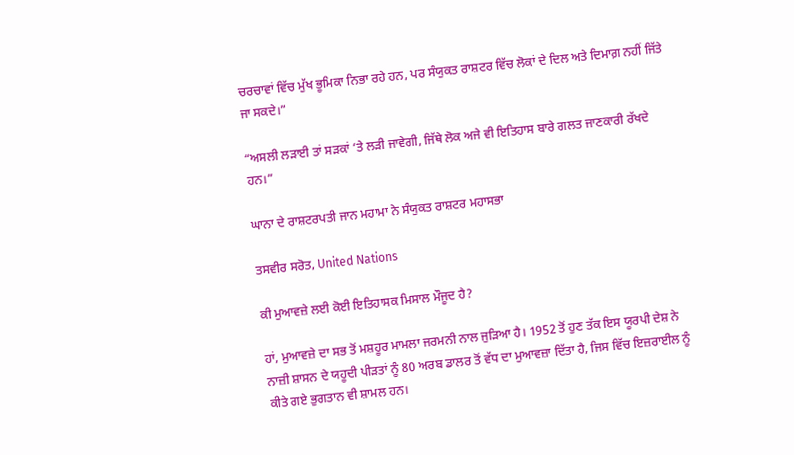ਚਰਚਾਵਾਂ ਵਿੱਚ ਮੁੱਖ ਭੂਮਿਕਾ ਨਿਭਾ ਰਹੇ ਹਨ, ਪਰ ਸੰਯੁਕਤ ਰਾਸ਼ਟਰ ਵਿੱਚ ਲੋਕਾਂ ਦੇ ਦਿਲ ਅਤੇ ਦਿਮਾਗ਼ ਨਹੀਂ ਜਿੱਤੇ ਜਾ ਸਕਦੇ।”

“ਅਸਲੀ ਲੜਾਈ ਤਾਂ ਸੜਕਾਂ ‘ਤੇ ਲੜੀ ਜਾਵੇਗੀ, ਜਿੱਥੇ ਲੋਕ ਅਜੇ ਵੀ ਇਤਿਹਾਸ ਬਾਰੇ ਗਲਤ ਜਾਣਕਾਰੀ ਰੱਖਦੇ ਹਨ।”

ਘਾਨਾ ਦੇ ਰਾਸ਼ਟਰਪਤੀ ਜਾਨ ਮਹਾਮਾ ਨੇ ਸੰਯੁਕਤ ਰਾਸ਼ਟਰ ਮਹਾਸਭਾ

ਤਸਵੀਰ ਸਰੋਤ, United Nations

ਕੀ ਮੁਆਵਜ਼ੇ ਲਈ ਕੋਈ ਇਤਿਹਾਸਕ ਮਿਸਾਲ ਮੌਜੂਦ ਹੈ?

ਹਾਂ, ਮੁਆਵਜ਼ੇ ਦਾ ਸਭ ਤੋਂ ਮਸ਼ਹੂਰ ਮਾਮਲਾ ਜਰਮਨੀ ਨਾਲ ਜੁੜਿਆ ਹੈ। 1952 ਤੋਂ ਹੁਣ ਤੱਕ ਇਸ ਯੂਰਪੀ ਦੇਸ਼ ਨੇ ਨਾਜ਼ੀ ਸ਼ਾਸਨ ਦੇ ਯਹੂਦੀ ਪੀੜਤਾਂ ਨੂੰ 80 ਅਰਬ ਡਾਲਰ ਤੋਂ ਵੱਧ ਦਾ ਮੁਆਵਜ਼ਾ ਦਿੱਤਾ ਹੈ, ਜਿਸ ਵਿੱਚ ਇਜ਼ਰਾਈਲ ਨੂੰ ਕੀਤੇ ਗਏ ਭੁਗਤਾਨ ਵੀ ਸ਼ਾਮਲ ਹਨ।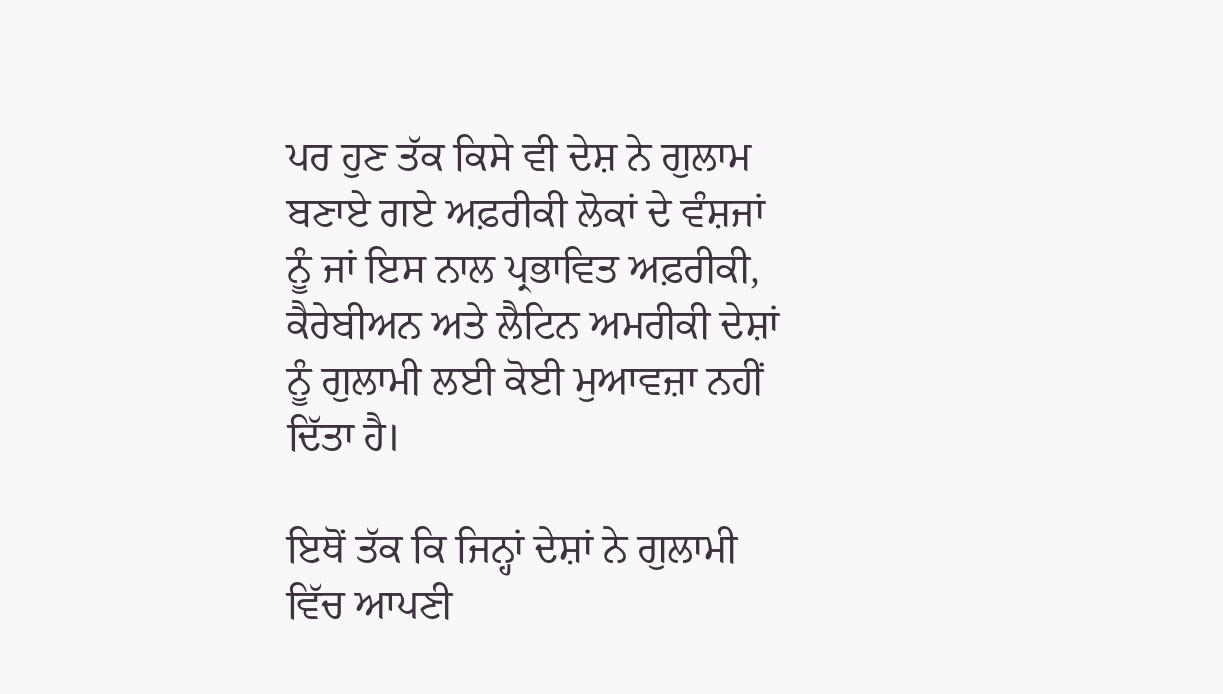ਪਰ ਹੁਣ ਤੱਕ ਕਿਸੇ ਵੀ ਦੇਸ਼ ਨੇ ਗੁਲਾਮ ਬਣਾਏ ਗਏ ਅਫ਼ਰੀਕੀ ਲੋਕਾਂ ਦੇ ਵੰਸ਼ਜਾਂ ਨੂੰ ਜਾਂ ਇਸ ਨਾਲ ਪ੍ਰਭਾਵਿਤ ਅਫ਼ਰੀਕੀ, ਕੈਰੇਬੀਅਨ ਅਤੇ ਲੈਟਿਨ ਅਮਰੀਕੀ ਦੇਸ਼ਾਂ ਨੂੰ ਗੁਲਾਮੀ ਲਈ ਕੋਈ ਮੁਆਵਜ਼ਾ ਨਹੀਂ ਦਿੱਤਾ ਹੈ।

ਇਥੋਂ ਤੱਕ ਕਿ ਜਿਨ੍ਹਾਂ ਦੇਸ਼ਾਂ ਨੇ ਗੁਲਾਮੀ ਵਿੱਚ ਆਪਣੀ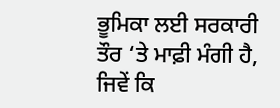ਭੂਮਿਕਾ ਲਈ ਸਰਕਾਰੀ ਤੌਰ ‘ਤੇ ਮਾਫ਼ੀ ਮੰਗੀ ਹੈ, ਜਿਵੇਂ ਕਿ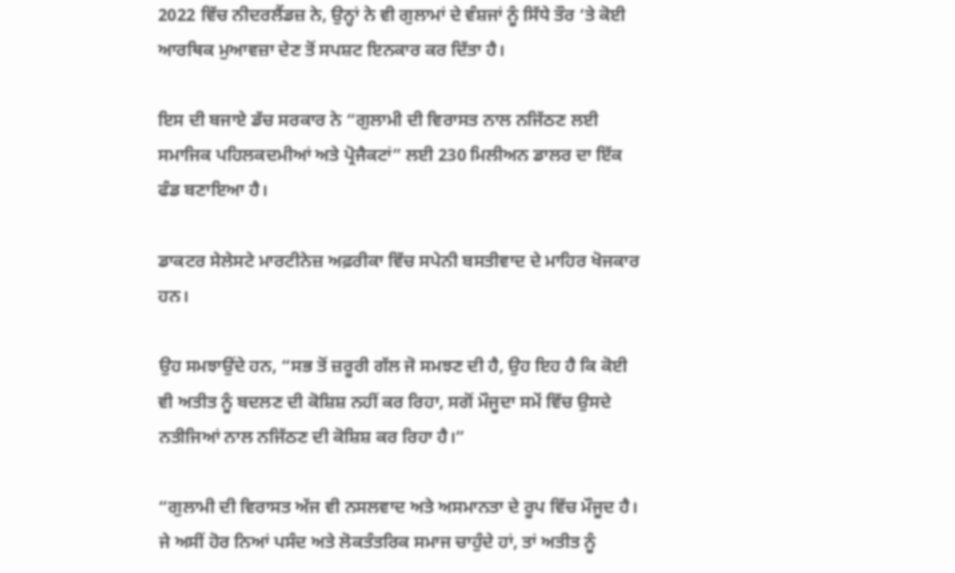2022 ਵਿੱਚ ਨੀਦਰਲੈਂਡਜ਼ ਨੇ, ਉਨ੍ਹਾਂ ਨੇ ਵੀ ਗੁਲਾਮਾਂ ਦੇ ਵੰਸ਼ਜਾਂ ਨੂੰ ਸਿੱਧੇ ਤੌਰ ‘ਤੇ ਕੋਈ ਆਰਥਿਕ ਮੁਆਵਜ਼ਾ ਦੇਣ ਤੋਂ ਸਪਸ਼ਟ ਇਨਕਾਰ ਕਰ ਦਿੱਤਾ ਹੈ।

ਇਸ ਦੀ ਬਜਾਏ ਡੱਚ ਸਰਕਾਰ ਨੇ “ਗੁਲਾਮੀ ਦੀ ਵਿਰਾਸਤ ਨਾਲ ਨਜਿੱਠਣ ਲਈ ਸਮਾਜਿਕ ਪਹਿਲਕਦਮੀਆਂ ਅਤੇ ਪ੍ਰੋਜੈਕਟਾਂ” ਲਈ 230 ਮਿਲੀਅਨ ਡਾਲਰ ਦਾ ਇੱਕ ਫੰਡ ਬਣਾਇਆ ਹੈ।

ਡਾਕਟਰ ਸੇਲੇਸਟੇ ਮਾਰਟੀਨੇਜ਼ ਅਫ਼ਰੀਕਾ ਵਿੱਚ ਸਪੇਨੀ ਬਸਤੀਵਾਦ ਦੇ ਮਾਹਿਰ ਖੋਜਕਾਰ ਹਨ।

ਉਹ ਸਮਝਾਉਂਦੇ ਹਨ, “ਸਭ ਤੋਂ ਜ਼ਰੂਰੀ ਗੱਲ ਜੋ ਸਮਝਣ ਦੀ ਹੈ, ਉਹ ਇਹ ਹੈ ਕਿ ਕੋਈ ਵੀ ਅਤੀਤ ਨੂੰ ਬਦਲਣ ਦੀ ਕੋਸ਼ਿਸ਼ ਨਹੀਂ ਕਰ ਰਿਹਾ, ਸਗੋਂ ਮੌਜੂਦਾ ਸਮੇਂ ਵਿੱਚ ਉਸਦੇ ਨਤੀਜਿਆਂ ਨਾਲ ਨਜਿੱਠਣ ਦੀ ਕੋਸ਼ਿਸ਼ ਕਰ ਰਿਹਾ ਹੈ।”

“ਗੁਲਾਮੀ ਦੀ ਵਿਰਾਸਤ ਅੱਜ ਵੀ ਨਸਲਵਾਦ ਅਤੇ ਅਸਮਾਨਤਾ ਦੇ ਰੂਪ ਵਿੱਚ ਮੌਜੂਦ ਹੈ। ਜੇ ਅਸੀਂ ਹੋਰ ਨਿਆਂ ਪਸੰਦ ਅਤੇ ਲੋਕਤੰਤਰਿਕ ਸਮਾਜ ਚਾਹੁੰਦੇ ਹਾਂ, ਤਾਂ ਅਤੀਤ ਨੂੰ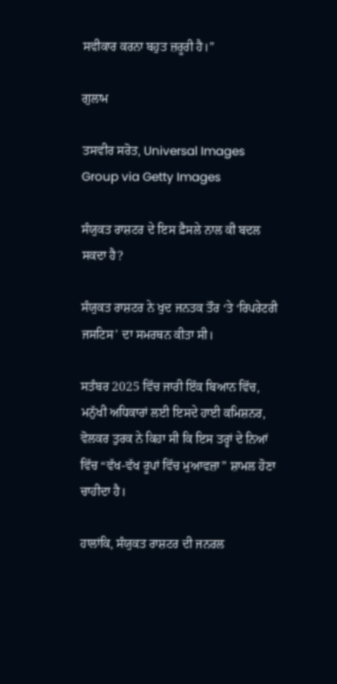ਸਵੀਕਾਰ ਕਰਨਾ ਬਹੁਤ ਜ਼ਰੂਰੀ ਹੈ।”

ਗੁਲਾਮ

ਤਸਵੀਰ ਸਰੋਤ, Universal Images Group via Getty Images

ਸੰਯੁਕਤ ਰਾਸ਼ਟਰ ਦੇ ਇਸ ਫ਼ੈਸਲੇ ਨਾਲ ਕੀ ਬਦਲ ਸਕਦਾ ਹੈ?

ਸੰਯੁਕਤ ਰਾਸ਼ਟਰ ਨੇ ਖੁਦ ਜਨਤਕ ਤੌਰ ‘ਤੇ ‘ਰਿਪਰੇਟਰੀ ਜਸਟਿਸ’ ਦਾ ਸਮਰਥਨ ਕੀਤਾ ਸੀ।

ਸਤੰਬਰ 2025 ਵਿੱਚ ਜਾਰੀ ਇੱਕ ਬਿਆਨ ਵਿੱਚ, ਮਨੁੱਖੀ ਅਧਿਕਾਰਾਂ ਲਈ ਇਸਦੇ ਹਾਈ ਕਮਿਸ਼ਨਰ, ਵੋਲਕਰ ਤੁਰਕ ਨੇ ਕਿਹਾ ਸੀ ਕਿ ਇਸ ਤਰ੍ਹਾਂ ਦੇ ਨਿਆਂ ਵਿੱਚ “ਵੱਖ-ਵੱਖ ਰੂਪਾਂ ਵਿੱਚ ਮੁਆਵਜ਼ਾ” ਸ਼ਾਮਲ ਹੋਣਾ ਚਾਹੀਦਾ ਹੈ।

ਹਾਲਾਂਕਿ, ਸੰਯੁਕਤ ਰਾਸ਼ਟਰ ਦੀ ਜਨਰਲ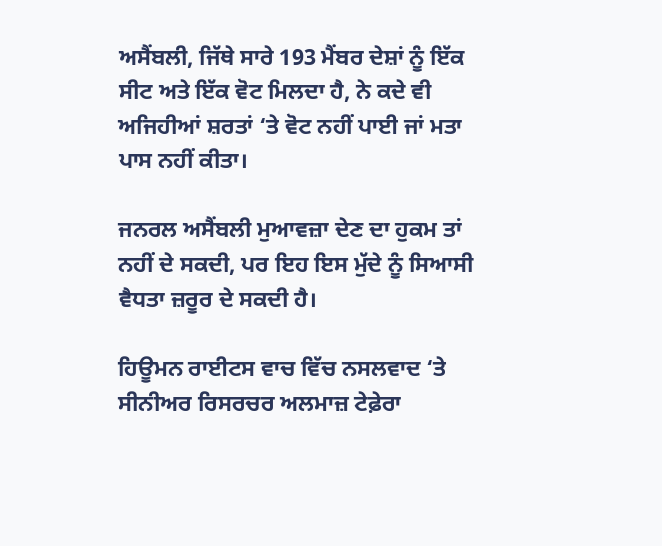ਅਸੈਂਬਲੀ, ਜਿੱਥੇ ਸਾਰੇ 193 ਮੈਂਬਰ ਦੇਸ਼ਾਂ ਨੂੰ ਇੱਕ ਸੀਟ ਅਤੇ ਇੱਕ ਵੋਟ ਮਿਲਦਾ ਹੈ, ਨੇ ਕਦੇ ਵੀ ਅਜਿਹੀਆਂ ਸ਼ਰਤਾਂ ‘ਤੇ ਵੋਟ ਨਹੀਂ ਪਾਈ ਜਾਂ ਮਤਾ ਪਾਸ ਨਹੀਂ ਕੀਤਾ।

ਜਨਰਲ ਅਸੈਂਬਲੀ ਮੁਆਵਜ਼ਾ ਦੇਣ ਦਾ ਹੁਕਮ ਤਾਂ ਨਹੀਂ ਦੇ ਸਕਦੀ, ਪਰ ਇਹ ਇਸ ਮੁੱਦੇ ਨੂੰ ਸਿਆਸੀ ਵੈਧਤਾ ਜ਼ਰੂਰ ਦੇ ਸਕਦੀ ਹੈ।

ਹਿਊਮਨ ਰਾਈਟਸ ਵਾਚ ਵਿੱਚ ਨਸਲਵਾਦ ‘ਤੇ ਸੀਨੀਅਰ ਰਿਸਰਚਰ ਅਲਮਾਜ਼ ਟੇਫ਼ੇਰਾ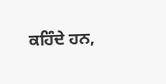ਕਹਿੰਦੇ ਹਨ,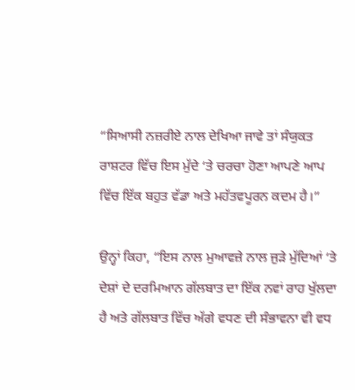“ਸਿਆਸੀ ਨਜ਼ਰੀਏ ਨਾਲ ਦੇਖਿਆ ਜਾਵੇ ਤਾਂ ਸੰਯੁਕਤ ਰਾਸ਼ਟਰ ਵਿੱਚ ਇਸ ਮੁੱਦੇ ‘ਤੇ ਚਰਚਾ ਹੋਣਾ ਆਪਣੇ ਆਪ ਵਿੱਚ ਇੱਕ ਬਹੁਤ ਵੱਡਾ ਅਤੇ ਮਹੱਤਵਪੂਰਨ ਕਦਮ ਹੈ।”

ਉਨ੍ਹਾਂ ਕਿਹਾ, “ਇਸ ਨਾਲ ਮੁਆਵਜ਼ੇ ਨਾਲ ਜੁੜੇ ਮੁੱਦਿਆਂ ‘ਤੇ ਦੇਸ਼ਾਂ ਦੇ ਦਰਮਿਆਨ ਗੱਲਬਾਤ ਦਾ ਇੱਕ ਨਵਾਂ ਰਾਹ ਖੁੱਲਦਾ ਹੈ ਅਤੇ ਗੱਲਬਾਤ ਵਿੱਚ ਅੱਗੇ ਵਧਣ ਦੀ ਸੰਭਾਵਨਾ ਵੀ ਵਧ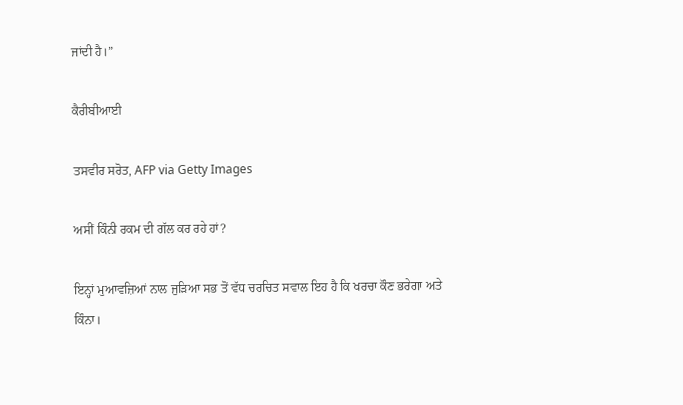ਜਾਂਦੀ ਹੈ।”

ਕੈਰੀਬੀਆਈ

ਤਸਵੀਰ ਸਰੋਤ, AFP via Getty Images

ਅਸੀਂ ਕਿੰਨੀ ਰਕਮ ਦੀ ਗੱਲ ਕਰ ਰਹੇ ਹਾਂ?

ਇਨ੍ਹਾਂ ਮੁਆਵਜ਼ਿਆਂ ਨਾਲ ਜੁੜਿਆ ਸਭ ਤੋਂ ਵੱਧ ਚਰਚਿਤ ਸਵਾਲ ਇਹ ਹੈ ਕਿ ਖਰਚਾ ਕੌਣ ਭਰੇਗਾ ਅਤੇ ਕਿੰਨਾ।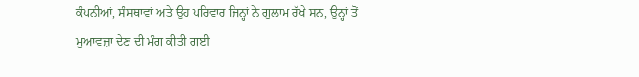ਕੰਪਨੀਆਂ, ਸੰਸਥਾਵਾਂ ਅਤੇ ਉਹ ਪਰਿਵਾਰ ਜਿਨ੍ਹਾਂ ਨੇ ਗੁਲਾਮ ਰੱਖੇ ਸਨ, ਉਨ੍ਹਾਂ ਤੋਂ ਮੁਆਵਜ਼ਾ ਦੇਣ ਦੀ ਮੰਗ ਕੀਤੀ ਗਈ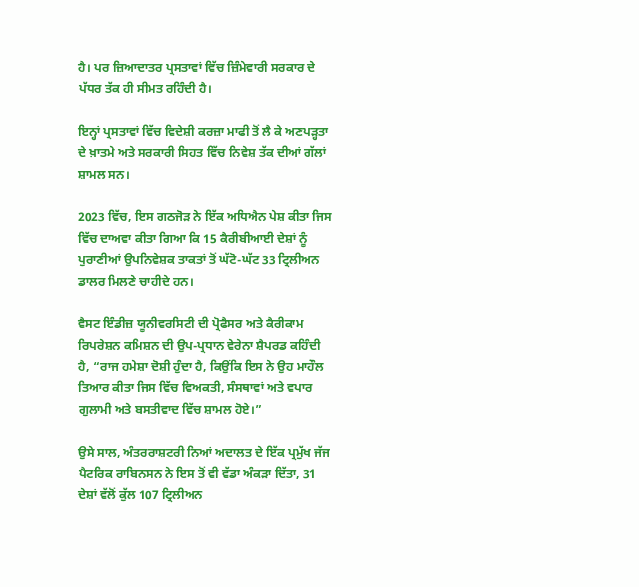ਹੈ। ਪਰ ਜ਼ਿਆਦਾਤਰ ਪ੍ਰਸਤਾਵਾਂ ਵਿੱਚ ਜ਼ਿੰਮੇਵਾਰੀ ਸਰਕਾਰ ਦੇ ਪੱਧਰ ਤੱਕ ਹੀ ਸੀਮਤ ਰਹਿੰਦੀ ਹੈ।

ਇਨ੍ਹਾਂ ਪ੍ਰਸਤਾਵਾਂ ਵਿੱਚ ਵਿਦੇਸ਼ੀ ਕਰਜ਼ਾ ਮਾਫੀ ਤੋਂ ਲੈ ਕੇ ਅਣਪੜ੍ਹਤਾ ਦੇ ਖ਼ਾਤਮੇ ਅਤੇ ਸਰਕਾਰੀ ਸਿਹਤ ਵਿੱਚ ਨਿਵੇਸ਼ ਤੱਕ ਦੀਆਂ ਗੱਲਾਂ ਸ਼ਾਮਲ ਸਨ।

2023 ਵਿੱਚ, ਇਸ ਗਠਜੋੜ ਨੇ ਇੱਕ ਅਧਿਐਨ ਪੇਸ਼ ਕੀਤਾ ਜਿਸ ਵਿੱਚ ਦਾਅਵਾ ਕੀਤਾ ਗਿਆ ਕਿ 15 ਕੈਰੀਬੀਆਈ ਦੇਸ਼ਾਂ ਨੂੰ ਪੁਰਾਣੀਆਂ ਉਪਨਿਵੇਸ਼ਕ ਤਾਕਤਾਂ ਤੋਂ ਘੱਟੋ-ਘੱਟ 33 ਟ੍ਰਿਲੀਅਨ ਡਾਲਰ ਮਿਲਣੇ ਚਾਹੀਦੇ ਹਨ।

ਵੈਸਟ ਇੰਡੀਜ਼ ਯੂਨੀਵਰਸਿਟੀ ਦੀ ਪ੍ਰੋਫੈਸਰ ਅਤੇ ਕੈਰੀਕਾਮ ਰਿਪਰੇਸ਼ਨ ਕਮਿਸ਼ਨ ਦੀ ਉਪ-ਪ੍ਰਧਾਨ ਵੇਰੇਨਾ ਸ਼ੈਪਰਡ ਕਹਿੰਦੀ ਹੈ, “ਰਾਜ ਹਮੇਸ਼ਾ ਦੋਸ਼ੀ ਹੁੰਦਾ ਹੈ, ਕਿਉਂਕਿ ਇਸ ਨੇ ਉਹ ਮਾਹੌਲ ਤਿਆਰ ਕੀਤਾ ਜਿਸ ਵਿੱਚ ਵਿਅਕਤੀ, ਸੰਸਥਾਵਾਂ ਅਤੇ ਵਪਾਰ ਗੁਲਾਮੀ ਅਤੇ ਬਸਤੀਵਾਦ ਵਿੱਚ ਸ਼ਾਮਲ ਹੋਏ।”

ਉਸੇ ਸਾਲ, ਅੰਤਰਰਾਸ਼ਟਰੀ ਨਿਆਂ ਅਦਾਲਤ ਦੇ ਇੱਕ ਪ੍ਰਮੁੱਖ ਜੱਜ ਪੈਟਰਿਕ ਰਾਬਿਨਸਨ ਨੇ ਇਸ ਤੋਂ ਵੀ ਵੱਡਾ ਅੰਕੜਾ ਦਿੱਤਾ, 31 ਦੇਸ਼ਾਂ ਵੱਲੋਂ ਕੁੱਲ 107 ਟ੍ਰਿਲੀਅਨ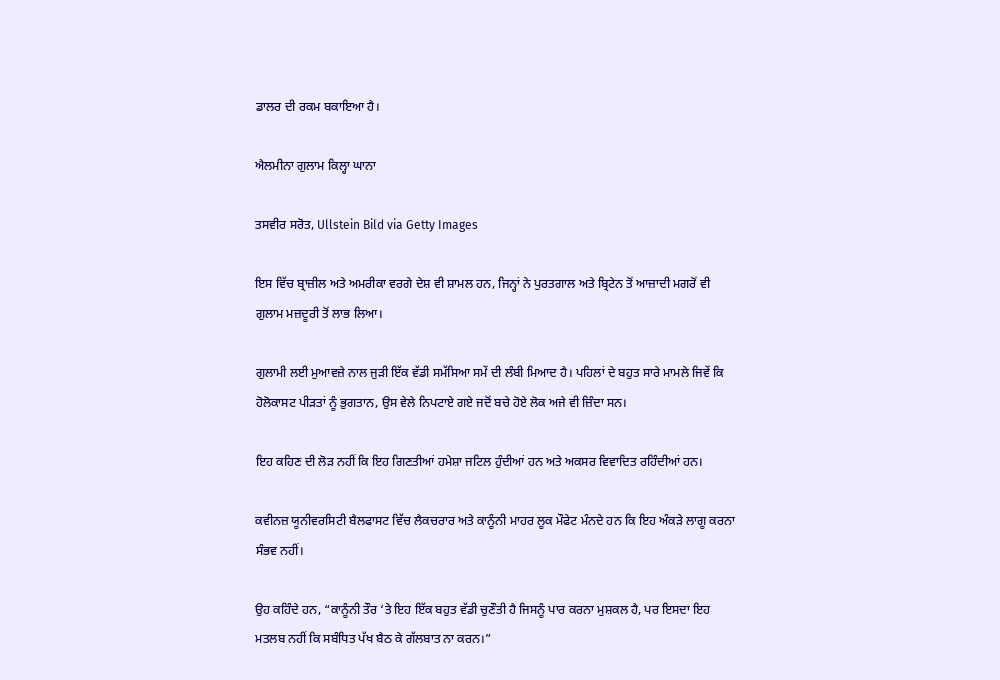ਡਾਲਰ ਦੀ ਰਕਮ ਬਕਾਇਆ ਹੈ।

ਐਲਮੀਨਾ ਗੁਲਾਮ ਕਿਲ੍ਹਾ ਘਾਨਾ

ਤਸਵੀਰ ਸਰੋਤ, Ullstein Bild via Getty Images

ਇਸ ਵਿੱਚ ਬ੍ਰਾਜ਼ੀਲ ਅਤੇ ਅਮਰੀਕਾ ਵਰਗੇ ਦੇਸ਼ ਵੀ ਸ਼ਾਮਲ ਹਨ, ਜਿਨ੍ਹਾਂ ਨੇ ਪੁਰਤਗਾਲ ਅਤੇ ਬ੍ਰਿਟੇਨ ਤੋਂ ਆਜ਼ਾਦੀ ਮਗਰੋਂ ਵੀ ਗੁਲਾਮ ਮਜ਼ਦੂਰੀ ਤੋਂ ਲਾਭ ਲਿਆ।

ਗੁਲਾਮੀ ਲਈ ਮੁਆਵਜ਼ੇ ਨਾਲ ਜੁੜੀ ਇੱਕ ਵੱਡੀ ਸਮੱਸਿਆ ਸਮੇਂ ਦੀ ਲੰਬੀ ਮਿਆਦ ਹੈ। ਪਹਿਲਾਂ ਦੇ ਬਹੁਤ ਸਾਰੇ ਮਾਮਲੇ ਜਿਵੇਂ ਕਿ ਹੋਲੋਕਾਸਟ ਪੀੜਤਾਂ ਨੂੰ ਭੁਗਤਾਨ, ਉਸ ਵੇਲੇ ਨਿਪਟਾਏ ਗਏ ਜਦੋਂ ਬਚੇ ਹੋਏ ਲੋਕ ਅਜੇ ਵੀ ਜ਼ਿੰਦਾ ਸਨ।

ਇਹ ਕਹਿਣ ਦੀ ਲੋੜ ਨਹੀਂ ਕਿ ਇਹ ਗਿਣਤੀਆਂ ਹਮੇਸ਼ਾ ਜਟਿਲ ਹੁੰਦੀਆਂ ਹਨ ਅਤੇ ਅਕਸਰ ਵਿਵਾਦਿਤ ਰਹਿੰਦੀਆਂ ਹਨ।

ਕਵੀਨਜ਼ ਯੂਨੀਵਰਸਿਟੀ ਬੈਲਫਾਸਟ ਵਿੱਚ ਲੈਕਚਰਾਰ ਅਤੇ ਕਾਨੂੰਨੀ ਮਾਹਰ ਲੂਕ ਮੌਫੇਟ ਮੰਨਦੇ ਹਨ ਕਿ ਇਹ ਅੰਕੜੇ ਲਾਗੂ ਕਰਨਾ ਸੰਭਵ ਨਹੀਂ।

ਉਹ ਕਹਿੰਦੇ ਹਨ, “ਕਾਨੂੰਨੀ ਤੌਰ ‘ਤੇ ਇਹ ਇੱਕ ਬਹੁਤ ਵੱਡੀ ਚੁਣੌਤੀ ਹੈ ਜਿਸਨੂੰ ਪਾਰ ਕਰਨਾ ਮੁਸ਼ਕਲ ਹੈ, ਪਰ ਇਸਦਾ ਇਹ ਮਤਲਬ ਨਹੀਂ ਕਿ ਸਬੰਧਿਤ ਪੱਖ ਬੈਠ ਕੇ ਗੱਲਬਾਤ ਨਾ ਕਰਨ।”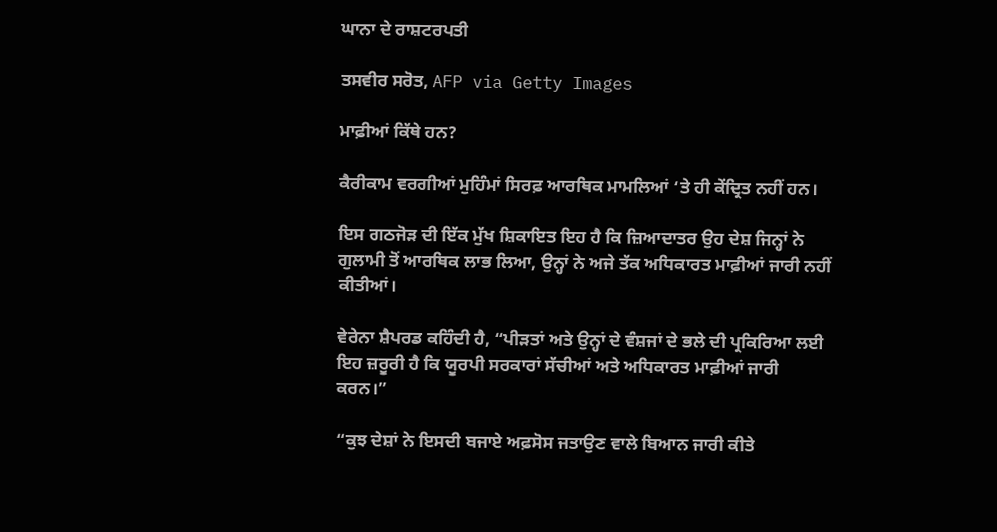ਘਾਨਾ ਦੇ ਰਾਸ਼ਟਰਪਤੀ

ਤਸਵੀਰ ਸਰੋਤ, AFP via Getty Images

ਮਾਫ਼ੀਆਂ ਕਿੱਥੇ ਹਨ?

ਕੈਰੀਕਾਮ ਵਰਗੀਆਂ ਮੁਹਿੰਮਾਂ ਸਿਰਫ਼ ਆਰਥਿਕ ਮਾਮਲਿਆਂ ‘ਤੇ ਹੀ ਕੇਂਦ੍ਰਿਤ ਨਹੀਂ ਹਨ।

ਇਸ ਗਠਜੋੜ ਦੀ ਇੱਕ ਮੁੱਖ ਸ਼ਿਕਾਇਤ ਇਹ ਹੈ ਕਿ ਜ਼ਿਆਦਾਤਰ ਉਹ ਦੇਸ਼ ਜਿਨ੍ਹਾਂ ਨੇ ਗੁਲਾਮੀ ਤੋਂ ਆਰਥਿਕ ਲਾਭ ਲਿਆ, ਉਨ੍ਹਾਂ ਨੇ ਅਜੇ ਤੱਕ ਅਧਿਕਾਰਤ ਮਾਫ਼ੀਆਂ ਜਾਰੀ ਨਹੀਂ ਕੀਤੀਆਂ।

ਵੇਰੇਨਾ ਸ਼ੈਪਰਡ ਕਹਿੰਦੀ ਹੈ, “ਪੀੜਤਾਂ ਅਤੇ ਉਨ੍ਹਾਂ ਦੇ ਵੰਸ਼ਜਾਂ ਦੇ ਭਲੇ ਦੀ ਪ੍ਰਕਿਰਿਆ ਲਈ ਇਹ ਜ਼ਰੂਰੀ ਹੈ ਕਿ ਯੂਰਪੀ ਸਰਕਾਰਾਂ ਸੱਚੀਆਂ ਅਤੇ ਅਧਿਕਾਰਤ ਮਾਫ਼ੀਆਂ ਜਾਰੀ ਕਰਨ।”

“ਕੁਝ ਦੇਸ਼ਾਂ ਨੇ ਇਸਦੀ ਬਜਾਏ ਅਫ਼ਸੋਸ ਜਤਾਉਣ ਵਾਲੇ ਬਿਆਨ ਜਾਰੀ ਕੀਤੇ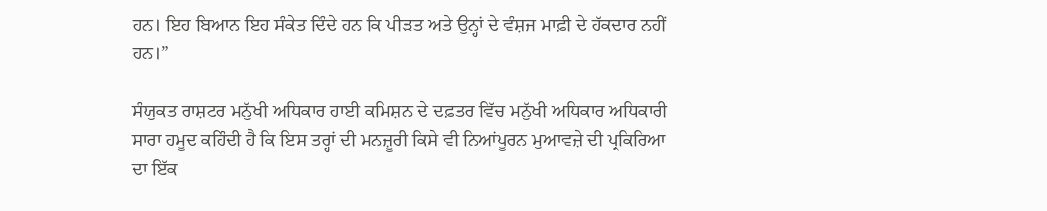ਹਨ। ਇਹ ਬਿਆਨ ਇਹ ਸੰਕੇਤ ਦਿੰਦੇ ਹਨ ਕਿ ਪੀੜਤ ਅਤੇ ਉਨ੍ਹਾਂ ਦੇ ਵੰਸ਼ਜ ਮਾਫ਼ੀ ਦੇ ਹੱਕਦਾਰ ਨਹੀਂ ਹਨ।”

ਸੰਯੁਕਤ ਰਾਸ਼ਟਰ ਮਨੁੱਖੀ ਅਧਿਕਾਰ ਹਾਈ ਕਮਿਸ਼ਨ ਦੇ ਦਫ਼ਤਰ ਵਿੱਚ ਮਨੁੱਖੀ ਅਧਿਕਾਰ ਅਧਿਕਾਰੀ ਸਾਰਾ ਹਮੂਦ ਕਹਿੰਦੀ ਹੈ ਕਿ ਇਸ ਤਰ੍ਹਾਂ ਦੀ ਮਨਜ਼ੂਰੀ ਕਿਸੇ ਵੀ ਨਿਆਂਪੂਰਨ ਮੁਆਵਜ਼ੇ ਦੀ ਪ੍ਰਕਿਰਿਆ ਦਾ ਇੱਕ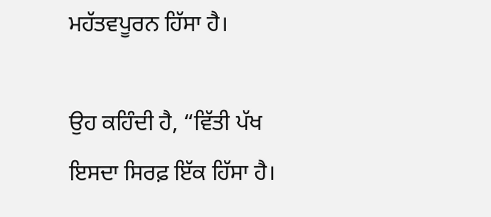ਮਹੱਤਵਪੂਰਨ ਹਿੱਸਾ ਹੈ।

ਉਹ ਕਹਿੰਦੀ ਹੈ, “ਵਿੱਤੀ ਪੱਖ ਇਸਦਾ ਸਿਰਫ਼ ਇੱਕ ਹਿੱਸਾ ਹੈ।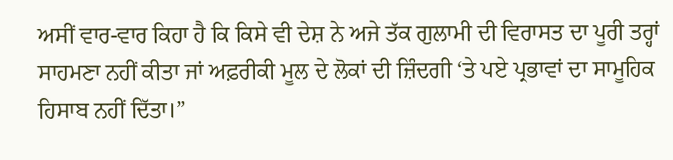ਅਸੀਂ ਵਾਰ-ਵਾਰ ਕਿਹਾ ਹੈ ਕਿ ਕਿਸੇ ਵੀ ਦੇਸ਼ ਨੇ ਅਜੇ ਤੱਕ ਗੁਲਾਮੀ ਦੀ ਵਿਰਾਸਤ ਦਾ ਪੂਰੀ ਤਰ੍ਹਾਂ ਸਾਹਮਣਾ ਨਹੀਂ ਕੀਤਾ ਜਾਂ ਅਫ਼ਰੀਕੀ ਮੂਲ ਦੇ ਲੋਕਾਂ ਦੀ ਜ਼ਿੰਦਗੀ ‘ਤੇ ਪਏ ਪ੍ਰਭਾਵਾਂ ਦਾ ਸਾਮੂਹਿਕ ਹਿਸਾਬ ਨਹੀਂ ਦਿੱਤਾ।”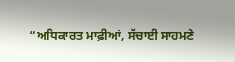“ਅਧਿਕਾਰਤ ਮਾਫ਼ੀਆਂ, ਸੱਚਾਈ ਸਾਹਮਣੇ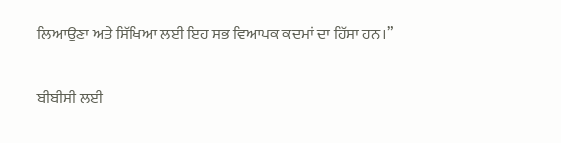ਲਿਆਉਣਾ ਅਤੇ ਸਿੱਖਿਆ ਲਈ ਇਹ ਸਭ ਵਿਆਪਕ ਕਦਮਾਂ ਦਾ ਹਿੱਸਾ ਹਨ।”

ਬੀਬੀਸੀ ਲਈ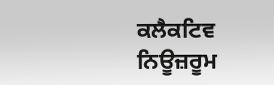ਕਲੈਕਟਿਵ ਨਿਊਜ਼ਰੂਮ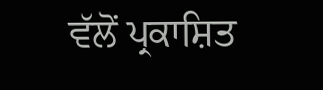ਵੱਲੋਂ ਪ੍ਰਕਾਸ਼ਿਤ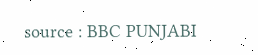source : BBC PUNJABI